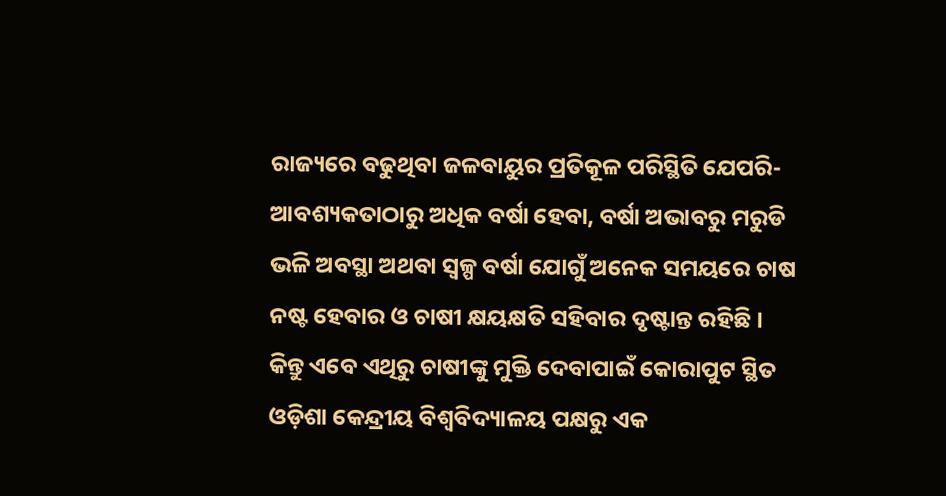ରାଜ୍ୟରେ ବଢୁଥିବା ଜଳବାୟୁର ପ୍ରତିକୂଳ ପରିସ୍ଥିତି ଯେପରି- ଆବଶ୍ୟକତାଠାରୁ ଅଧିକ ବର୍ଷା ହେବା, ବର୍ଷା ଅଭାବରୁ ମରୁଡି ଭଳି ଅବସ୍ଥା ଅଥବା ସ୍ୱଳ୍ପ ବର୍ଷା ଯୋଗୁଁ ଅନେକ ସମୟରେ ଚାଷ ନଷ୍ଟ ହେବାର ଓ ଚାଷୀ କ୍ଷୟକ୍ଷତି ସହିବାର ଦୃଷ୍ଟାନ୍ତ ରହିଛି । କିନ୍ତୁ ଏବେ ଏଥିରୁ ଚାଷୀଙ୍କୁ ମୁକ୍ତି ଦେବାପାଇଁ କୋରାପୁଟ ସ୍ଥିତ ଓଡ଼ିଶା କେନ୍ଦ୍ରୀୟ ବିଶ୍ୱବିଦ୍ୟାଳୟ ପକ୍ଷରୁ ଏକ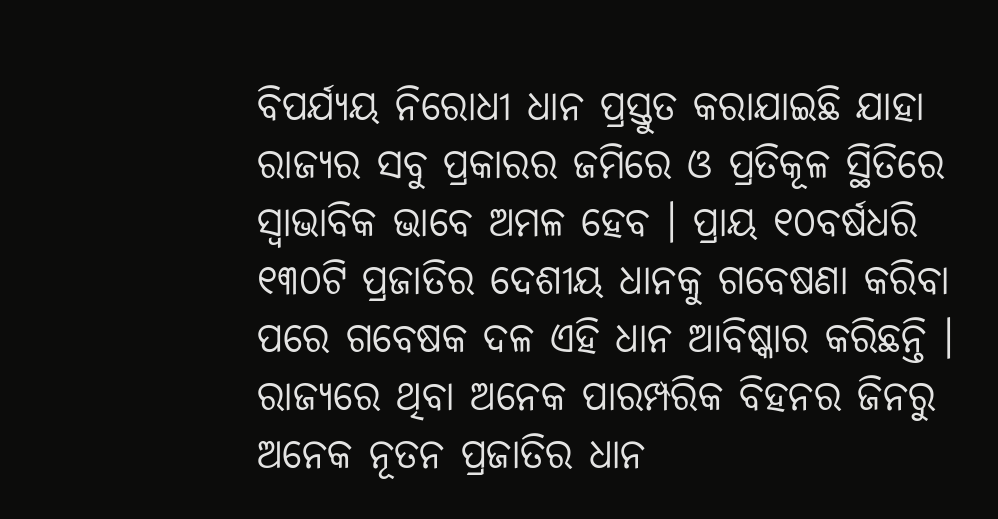ବିପର୍ଯ୍ୟୟ ନିରୋଧୀ ଧାନ ପ୍ରସ୍ତୁତ କରାଯାଇଛି ଯାହା ରାଜ୍ୟର ସବୁ ପ୍ରକାରର ଜମିରେ ଓ ପ୍ରତିକୂଳ ସ୍ଥିତିରେ ସ୍ୱାଭାବିକ ଭାବେ ଅମଳ ହେବ । ପ୍ରାୟ ୧୦ବର୍ଷଧରି ୧୩୦ଟି ପ୍ରଜାତିର ଦେଶୀୟ ଧାନକୁ ଗବେଷଣା କରିବା ପରେ ଗବେଷକ ଦଳ ଏହି ଧାନ ଆବିଷ୍କାର କରିଛନ୍ତି । ରାଜ୍ୟରେ ଥିବା ଅନେକ ପାରମ୍ପରିକ ବିହନର ଜିନରୁ ଅନେକ ନୂତନ ପ୍ରଜାତିର ଧାନ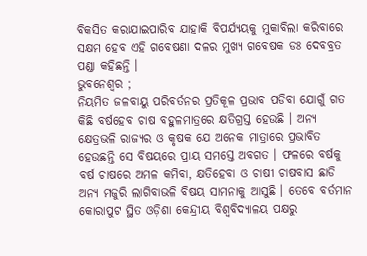ବିକସିତ କରାଯାଇପାରିବ ଯାହାକି ବିପର୍ଯ୍ୟୟକୁ ମୁକାବିଲା କରିବାରେ ସକ୍ଷମ ହେବ ଏହି ଗବେଷଣା ଦଳର ମୁଖ୍ୟ ଗବେଷକ ଡଃ ଦେବବ୍ରତ ପଣ୍ଡା କହିଛନ୍ତି ।
ଭୁବନେଶ୍ୱର ;
ନିୟମିତ ଜଳବାୟୁ ପରିବର୍ତନର ପ୍ରତିକୂଳ ପ୍ରଭାବ ପଡିବା ଯୋଗୁଁ ଗତ କିଛି ବର୍ଷହେବ ଚାଷ ବହୁଳମାତ୍ରରେ କ୍ଷତିଗ୍ରସ୍ତ ହେଉଛି । ଅନ୍ୟ କ୍ଷେତ୍ରଭଳି ରାଜ୍ୟର ଓ କୃଷକ ଯେ ଅନେକ ମାତ୍ରାରେ ପ୍ରଭାବିତ ହେଉଛନ୍ତି ସେ ବିଷୟରେ ପ୍ରାୟ ସମସ୍ତେ ଅବଗତ । ଫଳରେ ବର୍ଷକୁ ବର୍ଷ ଚାଷରେ ଅମଳ କମିବା, କ୍ଷତିହେବା ଓ ଚାଷୀ ଚାଷବାସ ଛାଡି ଅନ୍ୟ ମଜୁରି ଲାଗିବାଭଳି ବିଷୟ ସାମନାକୁ ଆସୁଛି । ତେବେ ବର୍ତମାନ କୋରାପୁଟ ସ୍ଥିତ ଓଡ଼ିଶା କେନ୍ଦ୍ରୀୟ ବିଶ୍ୱବିଦ୍ୟାଳୟ ପକ୍ଷରୁ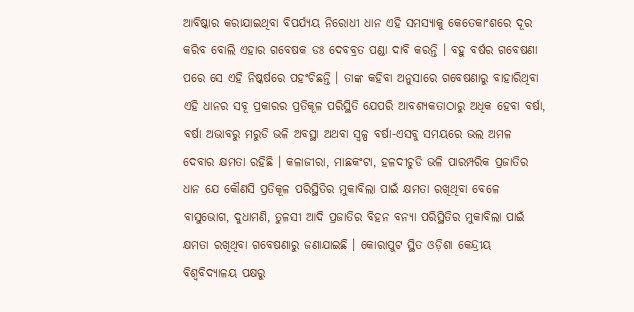ଆବିଷ୍କାର କରାଯାଇଥିବା ବିପର୍ଯ୍ୟୟ ନିରୋଧୀ ଧାନ ଏହି ସମସ୍ୟାକୁ କେତେକାଂଶରେ ଦୂର କରିବ ବୋଲି ଏହାର ଗବେଷକ ଡଃ ଦେବବ୍ରତ ପଣ୍ଡା ଦାବି କରନ୍ତି । ବହୁ ବର୍ଷର ଗବେଷଣା ପରେ ସେ ଏହି ନିଷ୍କର୍ଷରେ ପହଂଚିଛନ୍ତି । ତାଙ୍କ କହିବା ଅନୁସାରେ ଗବେଷଣାରୁ ବାହାରିଥିବା ଏହି ଧାନର ସବୂ ପ୍ରକାରର ପ୍ରତିକୂଳ ପରିସ୍ଥିତି ଯେପରି ଆବଶ୍ୟକତାଠାରୁ ଅଧିକ ହେବା ବର୍ଷା, ବର୍ଷା ଅଭାବରୁ ମରୁଡି ଭଳି ଅବସ୍ଥା ଅଥବା ସ୍ୱଳ୍ପ ବର୍ଷା-ଏସବୁ ସମୟରେ ଭଲ ଅମଳ ଦେବାର କ୍ଷମତା ରହିଛି । କଳାଜୀରା, ମାଛକଂଟା, ହଳଦୀଚୁଡି ଭଳି ପାରମ୍ପରିକ ପ୍ରଜାତିର ଧାନ ଯେ କୌଣସି ପ୍ରତିକୂଳ ପରିସ୍ଥିତିର ମୁକାବିଲା ପାଇଁ କ୍ଷମତା ରଖିଥିବା ବେଳେ ବାସୁଭୋଗ, ଦୁଧାମଣି, ତୁଳସୀ ଆଦି ପ୍ରଜାତିର ବିହନ ବନ୍ୟା ପରିସ୍ଥିତିର ମୁକାବିଲା ପାଇଁ କ୍ଷମତା ରଖିଥିବା ଗବେଷଣାରୁ ଜଣାଯାଇଛି । କୋରାପୁଟ ସ୍ଥିତ ଓଡ଼ିଶା କେନ୍ଦ୍ରୀୟ ବିଶ୍ୱବିଦ୍ୟାଳୟ ପକ୍ଷରୁ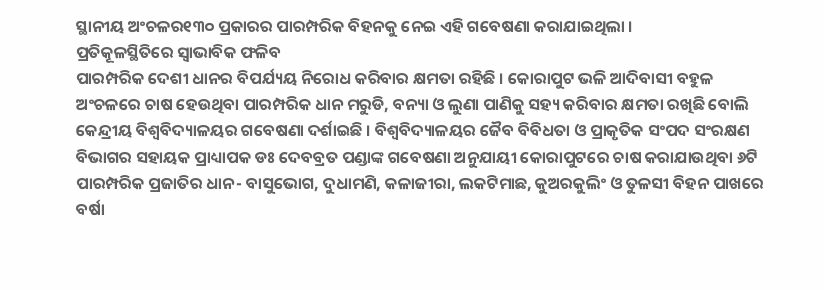ସ୍ଥାନୀୟ ଅଂଚଳର୧୩୦ ପ୍ରକାରର ପାରମ୍ପରିକ ବିହନକୁ ନେଇ ଏହି ଗବେଷଣା କରାଯାଇଥିଲା ।
ପ୍ରତିକୂଳସ୍ଥିତିରେ ସ୍ୱାଭାବିକ ଫଳିବ
ପାରମ୍ପରିକ ଦେଶୀ ଧାନର ବିପର୍ଯ୍ୟୟ ନିରୋଧ କରିବାର କ୍ଷମତା ରହିଛି । କୋରାପୁଟ ଭଳି ଆଦିବାସୀ ବହୁଳ ଅଂଚଳରେ ଚାଷ ହେଉଥିବା ପାରମ୍ପରିକ ଧାନ ମରୁଡି, ବନ୍ୟା ଓ ଲୁଣା ପାଣିକୁ ସହ୍ୟ କରିବାର କ୍ଷମତା ରଖିଛି ବୋଲି କେନ୍ଦ୍ରୀୟ ବିଶ୍ୱବିଦ୍ୟାଳୟର ଗବେଷଣା ଦର୍ଶାଇଛି । ବିଶ୍ୱବିଦ୍ୟାଳୟର ଜୈବ ବିବିଧତା ଓ ପ୍ରାକୃତିକ ସଂପଦ ସଂରକ୍ଷଣ ବିଭାଗର ସହାୟକ ପ୍ରାଧ୍ୟାପକ ଡଃ ଦେବବ୍ରତ ପଣ୍ଡାଙ୍କ ଗବେଷଣା ଅନୁଯାୟୀ କୋରାପୁଟରେ ଚାଷ କରାଯାଉଥିବା ୬ଟି ପାରମ୍ପରିକ ପ୍ରଜାତିର ଧାନ- ବାସୁଭୋଗ, ଦୁଧାମଣି, କଳାଜୀରା, ଲକଟିମାଛ, କୁଅରକୁଲିଂ ଓ ତୁଳସୀ ବିହନ ପାଖରେ ବର୍ଷା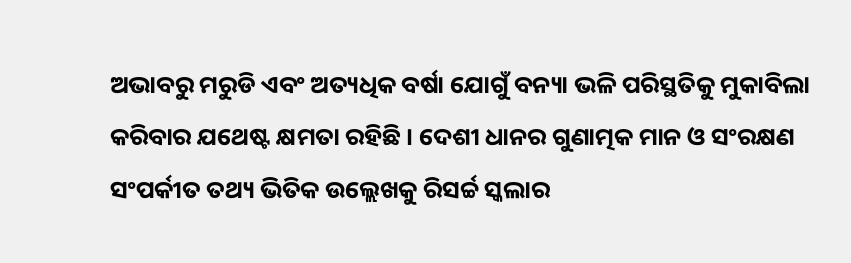ଅଭାବରୁ ମରୁଡି ଏବଂ ଅତ୍ୟଧିକ ବର୍ଷା ଯୋଗୁଁ ବନ୍ୟା ଭଳି ପରିସ୍ଥତିକୁ ମୁକାବିଲା କରିବାର ଯଥେଷ୍ଟ କ୍ଷମତା ରହିଛି । ଦେଶୀ ଧାନର ଗୁଣାତ୍ମକ ମାନ ଓ ସଂରକ୍ଷଣ ସଂପର୍କୀତ ତଥ୍ୟ ଭିତିକ ଉଲ୍ଲେଖକୁ ରିସର୍ଚ୍ଚ ସ୍କଲାର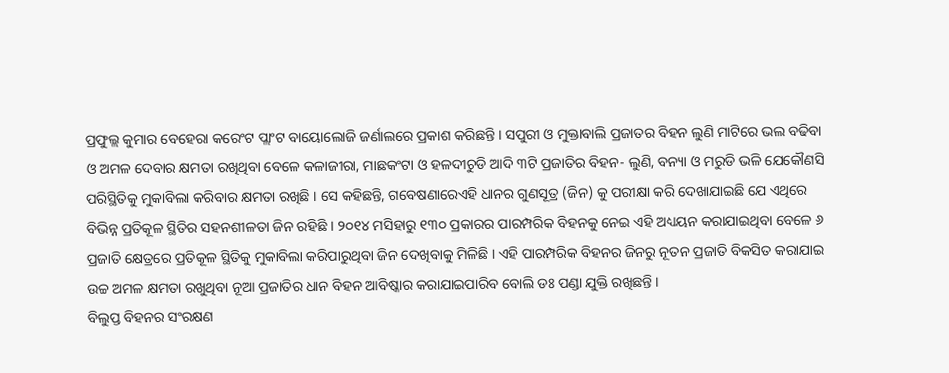ପ୍ରଫୁଲ୍ଲ କୁମାର ବେହେରା କରେଂଟ ପ୍ଲାଂଟ ବାୟୋଲୋଜି ଜର୍ଣାଲରେ ପ୍ରକାଶ କରିଛନ୍ତି । ସପୁରୀ ଓ ମୁକ୍ତାବାଲି ପ୍ରଜାତର ବିହନ ଲୁଣି ମାଟିରେ ଭଲ ବଢିବା ଓ ଅମଳ ଦେବାର କ୍ଷମତା ରଖିଥିବା ବେଳେ କଳାଜୀରା, ମାଛକଂଟା ଓ ହଳଦୀଚୁଡି ଆଦି ୩ଟି ପ୍ରଜାତିର ବିହନ- ଲୁଣି, ବନ୍ୟା ଓ ମରୁଡି ଭଳି ଯେକୌଣସି ପରିସ୍ଥିତିକୁ ମୁକାବିଲା କରିବାର କ୍ଷମତା ରଖିଛି । ସେ କହିଛନ୍ତି, ଗବେଷଣାରେଏହି ଧାନର ଗୁଣସୂତ୍ର (ଜିନ) କୁ ପରୀକ୍ଷା କରି ଦେଖାଯାଇଛି ଯେ ଏଥିରେ ବିଭିନ୍ନ ପ୍ରତିକୂଳ ସ୍ଥିତିର ସହନଶୀଳତା ଜିନ ରହିଛି । ୨୦୧୪ ମସିହାରୁ ୧୩୦ ପ୍ରକାରର ପାରମ୍ପରିକ ବିହନକୁ ନେଇ ଏହି ଅଧ୍ୟୟନ କରାଯାଇଥିବା ବେଳେ ୬ ପ୍ରଜାତି କ୍ଷେତ୍ରରେ ପ୍ରତିକୂଳ ସ୍ଥିତିକୁ ମୁକାବିଲା କରିପାରୁଥିବା ଜିନ ଦେଖିବାକୁ ମିଳିଛି । ଏହି ପାରମ୍ପରିକ ବିହନର ଜିନରୁ ନୂତନ ପ୍ରଜାତି ବିକସିତ କରାଯାଇ ଉଚ୍ଚ ଅମଳ କ୍ଷମତା ରଖୁଥିବା ନୂଆ ପ୍ରଜାତିର ଧାନ ବିହନ ଆବିଷ୍କାର କରାଯାଇପାରିବ ବୋଲି ଡଃ ପଣ୍ଡା ଯୁକ୍ତି ରଖିଛନ୍ତି ।
ବିଲୁପ୍ତ ବିହନର ସଂରକ୍ଷଣ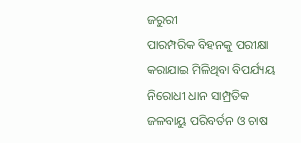ଜରୁରୀ
ପାରମ୍ପରିକ ବିହନକୁ ପରୀକ୍ଷା କରାଯାଇ ମିଳିଥିବା ବିପର୍ଯ୍ୟୟ ନିରୋଧୀ ଧାନ ସାମ୍ପ୍ରତିକ ଜଳବାୟୁ ପରିବର୍ତନ ଓ ଚାଷ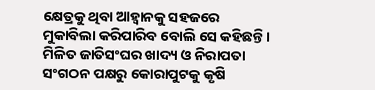କ୍ଷେତ୍ରକୁ ଥିବା ଆହ୍ୱାନକୁ ସହଜରେ ମୁକାବିଲା କରିପାରିବ ବୋଲି ସେ କହିଛନ୍ତି । ମିଳିତ ଜାତିସଂଘର ଖାଦ୍ୟ ଓ ନିରାପତା ସଂଗଠନ ପକ୍ଷରୁ କୋରାପୁଟକୁ କୃଷି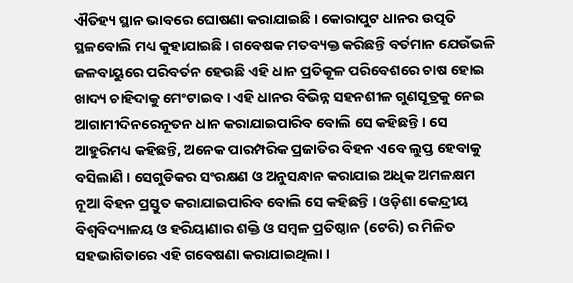ଐତିହ୍ୟ ସ୍ଥାନ ଭାବରେ ଘୋଷଣା କରାଯାଇଛି । କୋରାପୁଟ ଧାନର ଉତ୍ପତି ସ୍ଥଳବୋଲି ମଧ୍ୟ କୁହାଯାଇଛି । ଗବେଷକ ମତବ୍ୟକ୍ତ କରିଛନ୍ତି ବର୍ତମାନ ଯେଉଁଭଳି ଜଳବାୟୁରେ ପରିବର୍ତନ ହେଉଛି ଏହି ଧାନ ପ୍ରତିକୂଳ ପରିବେଶରେ ଚାଷ ହୋଇ ଖାଦ୍ୟ ଚାହିଦାକୁ ମେଂଟାଇବ । ଏହି ଧାନର ବିଭିନ୍ନ ସହନଶୀଳ ଗୁଣସୂତ୍ରକୁ ନେଇ ଆଗାମୀଦିନରେନୂତନ ଧାନ କରାଯାଇପାରିବ ବୋଲି ସେ କହିଛନ୍ତି । ସେ ଆହୁରିମଧ୍ୟ କହିଛନ୍ତି, ଅନେକ ପାରମ୍ପରିକ ପ୍ରଜାତିର ବିହନ ଏବେ ଲୁପ୍ତ ହେବାକୁ ବସିଲାଣି । ସେଗୁଡିକର ସଂରକ୍ଷଣ ଓ ଅନୁସନ୍ଧାନ କରାଯାଇ ଅଧିକ ଅମଳକ୍ଷମ ନୂଆ ବିହନ ପ୍ରସ୍ତୁତ କରାଯାଇପାରିବ ବୋଲି ସେ କହିଛନ୍ତି । ଓଡ଼ିଶା କେନ୍ଦ୍ରୀୟ ବିଶ୍ୱବିଦ୍ୟାଳୟ ଓ ହରିୟାଣାର ଶକ୍ତି ଓ ସମ୍ବଳ ପ୍ରତିଷ୍ଠାନ (ଟେରି) ର ମିଳିତ ସହଭାଗିତାରେ ଏହି ଗବେଷଣା କରାଯାଇଥିଲା ।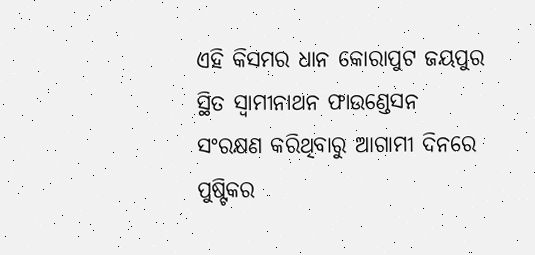ଏହି କିସମର ଧାନ କୋରାପୁଟ ଜୟପୁର ସ୍ଥିତ ସ୍ୱାମୀନାଥନ ଫାଉଣ୍ଡେସନ ସଂରକ୍ଷଣ କରିଥିବାରୁ ଆଗାମୀ ଦିନରେ ପୁଷ୍ଟିକର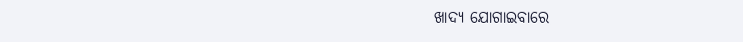ଖାଦ୍ୟ ଯୋଗାଇବାରେ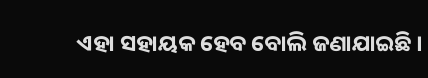ଏହା ସହାୟକ ହେବ ବୋଲି ଜଣାଯାଇଛି ।